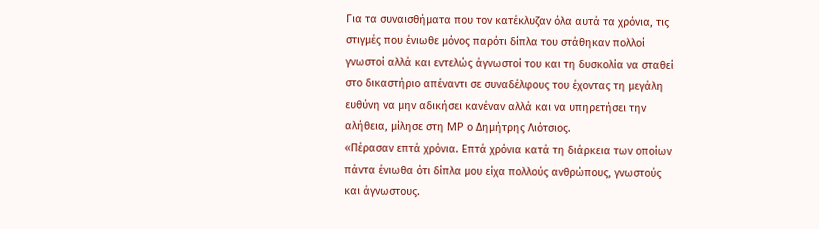Για τα συναισθήματα που τον κατέκλυζαν όλα αυτά τα χρόνια, τις στιγμές που ένιωθε μόνος παρότι δίπλα του στάθηκαν πολλοί γνωστοί αλλά και εντελώς άγνωστοί του και τη δυσκολία να σταθεί στο δικαστήριο απέναντι σε συναδέλφους του έχοντας τη μεγάλη ευθύνη να μην αδικήσει κανέναν αλλά και να υπηρετήσει την αλήθεια, μίλησε στη MP ο Δημήτρης Λιότσιος.
«Πέρασαν επτά χρόνια. Επτά χρόνια κατά τη διάρκεια των οποίων πάντα ένιωθα ότι δίπλα μου είχα πολλούς ανθρώπους, γνωστούς και άγνωστους.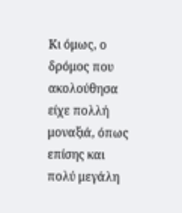Κι όμως, ο δρόμος που ακολούθησα είχε πολλή μοναξιά, όπως επίσης και πολύ μεγάλη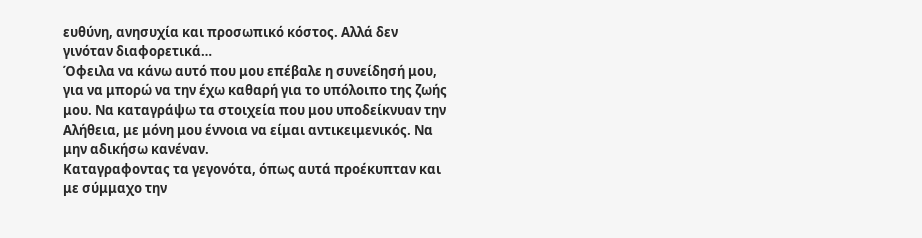ευθύνη, ανησυχία και προσωπικό κόστος. Αλλά δεν γινόταν διαφορετικά…
Όφειλα να κάνω αυτό που μου επέβαλε η συνείδησή μου, για να μπορώ να την έχω καθαρή για το υπόλοιπο της ζωής μου. Να καταγράψω τα στοιχεία που μου υποδείκνυαν την Αλήθεια, με μόνη μου έννοια να είμαι αντικειμενικός. Να μην αδικήσω κανέναν.
Καταγραφοντας τα γεγονότα, όπως αυτά προέκυπταν και με σύμμαχο την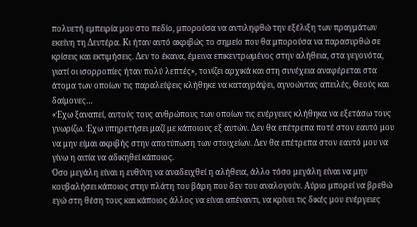πολυετή εμπειρία μου στο πεδίο, μπορούσα να αντιληφθώ την εξέλιξη των πραγμάτων εκείνη τη Δευτέρα. Κι ήταν αυτό ακριβώς το σημείο που θα μπορούσα να παρασυρθώ σε κρίσεις και εκτιμήσεις. Δεν το έκανα, έμεινα επικεντρωμένος στην αλήθεια, στα γεγονότα, γιατί οι ισορροπίες ήταν πολύ λεπτές», τονίζει αρχικά και στη συνέχεια αναφέρεται στα άτομα των οποίων τις παραλείψεις κλήθηκε να καταγράψει, αγνοώντας απειλές, Θεούς και δαίμονες…
«Έχω ξαναπεί, αυτούς τους ανθρώπους των οποίων τις ενέργειες κλήθηκα να εξετάσω τους γνωρίζω. Έχω υπηρετήσει μαζί με κάποιους εξ αυτών. Δεν θα επέτρεπα ποτέ στον εαυτό μου να μην είμαι ακριβής στην αποτύπωση των στοιχείων. Δεν θα επέτρεπα στον εαυτό μου να γίνω η αιτία να αδικηθεί κάποιος.
Όσο μεγάλη είναι η ευθύνη να αναδειχθεί η αλήθεια, άλλο τόσο μεγάλη είναι να μην κουβαλήσει κάποιος στην πλάτη του βάρη που δεν του αναλογούν. Αύριο μπορεί να βρεθώ εγώ στη θέση τους και κάποιος άλλος να είναι απέναντι, να κρίνει τις δικές μου ενέργειες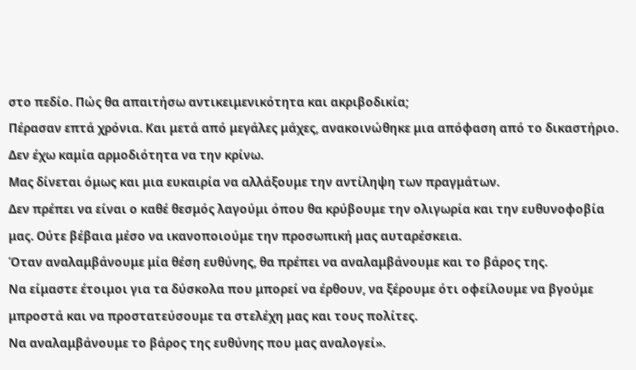στο πεδίο. Πώς θα απαιτήσω αντικειμενικότητα και ακριβοδικία;
Πέρασαν επτά χρόνια. Και μετά από μεγάλες μάχες, ανακοινώθηκε μια απόφαση από το δικαστήριο. Δεν έχω καμία αρμοδιότητα να την κρίνω.
Μας δίνεται όμως και μια ευκαιρία να αλλάξουμε την αντίληψη των πραγμάτων.
Δεν πρέπει να είναι ο καθέ θεσμός λαγούμι όπου θα κρύβουμε την ολιγωρία και την ευθυνοφοβία μας. Ούτε βέβαια μέσο να ικανοποιούμε την προσωπική μας αυταρέσκεια.
Όταν αναλαμβάνουμε μία θέση ευθύνης, θα πρέπει να αναλαμβάνουμε και το βάρος της.
Να είμαστε έτοιμοι για τα δύσκολα που μπορεί να έρθουν, να ξέρουμε ότι οφείλουμε να βγούμε μπροστά και να προστατεύσουμε τα στελέχη μας και τους πολίτες.
Να αναλαμβάνουμε το βάρος της ευθύνης που μας αναλογεί».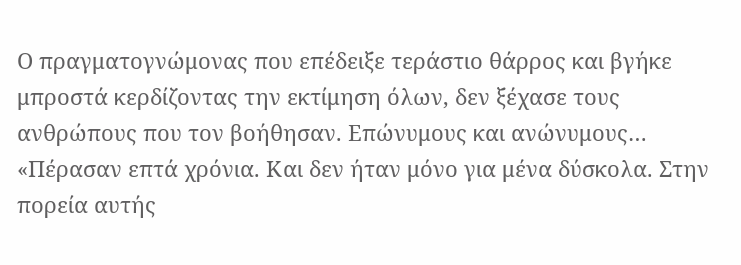Ο πραγματογνώμονας που επέδειξε τεράστιο θάρρος και βγήκε μπροστά κερδίζοντας την εκτίμηση όλων, δεν ξέχασε τους ανθρώπους που τον βοήθησαν. Επώνυμους και ανώνυμους…
«Πέρασαν επτά χρόνια. Και δεν ήταν μόνο για μένα δύσκολα. Στην πορεία αυτής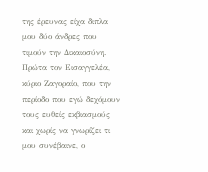της έρευνας είχα διπλα μου δύο άνδρες που τιμούν την Δικαιοσύνη. Πρώτα τον Εισαγγελέα, κύριο Ζαγοραίο, που την περίοδο που εγώ δεχόμουν τους ευθείς εκβιασμούς και χωρίς να γνωρίζει τι μου συνέβαινε, ο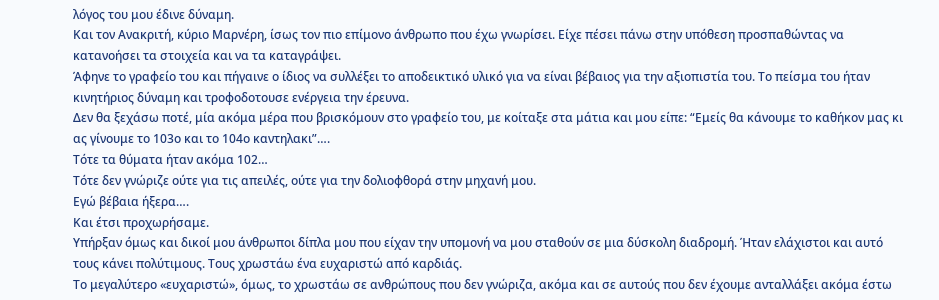λόγος του μου έδινε δύναμη.
Και τον Ανακριτή, κύριο Μαρνέρη, ίσως τον πιο επίμονο άνθρωπο που έχω γνωρίσει. Είχε πέσει πάνω στην υπόθεση προσπαθώντας να κατανοήσει τα στοιχεία και να τα καταγράψει.
Άφηνε το γραφείο του και πήγαινε ο ίδιος να συλλέξει το αποδεικτικό υλικό για να είναι βέβαιος για την αξιοπιστία του. Το πείσμα του ήταν κινητήριος δύναμη και τροφοδοτουσε ενέργεια την έρευνα.
Δεν θα ξεχάσω ποτέ, μία ακόμα μέρα που βρισκόμουν στο γραφείο του, με κοίταξε στα μάτια και μου είπε: “Εμείς θα κάνουμε το καθήκον μας κι ας γίνουμε το 103ο και το 104ο καντηλακι”….
Τότε τα θύματα ήταν ακόμα 102…
Τότε δεν γνώριζε ούτε για τις απειλές, ούτε για την δολιοφθορά στην μηχανή μου.
Εγώ βέβαια ήξερα….
Και έτσι προχωρήσαμε.
Υπήρξαν όμως και δικοί μου άνθρωποι δίπλα μου που είχαν την υπομονή να μου σταθούν σε μια δύσκολη διαδρομή. Ήταν ελάχιστοι και αυτό τους κάνει πολύτιμους. Τους χρωστάω ένα ευχαριστώ από καρδιάς.
Το μεγαλύτερο «ευχαριστώ», όμως, το χρωστάω σε ανθρώπους που δεν γνώριζα, ακόμα και σε αυτούς που δεν έχουμε ανταλλάξει ακόμα έστω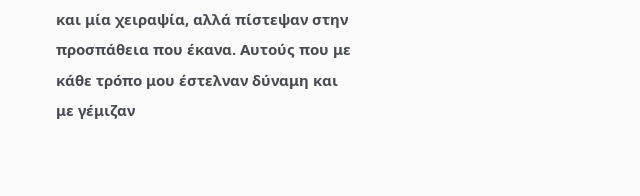και μία χειραψία, αλλά πίστεψαν στην προσπάθεια που έκανα. Αυτούς που με κάθε τρόπο μου έστελναν δύναμη και με γέμιζαν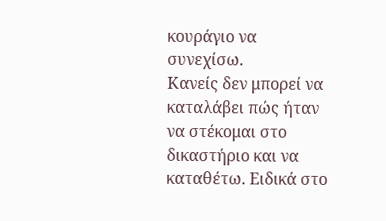κουράγιο να συνεχίσω.
Κανείς δεν μπορεί να καταλάβει πώς ήταν να στέκομαι στο δικαστήριο και να καταθέτω. Ειδικά στο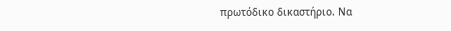πρωτόδικο δικαστήριο. Να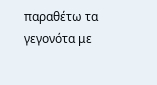παραθέτω τα γεγονότα με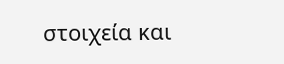στοιχεία και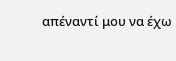απέναντί μου να έχω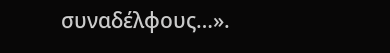συναδέλφους…».